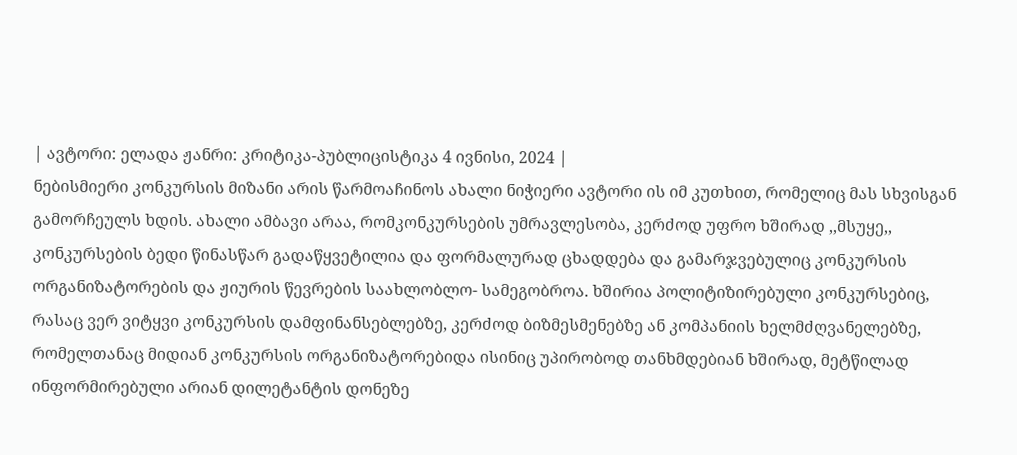| ავტორი: ელადა ჟანრი: კრიტიკა-პუბლიცისტიკა 4 ივნისი, 2024 |
ნებისმიერი კონკურსის მიზანი არის წარმოაჩინოს ახალი ნიჭიერი ავტორი ის იმ კუთხით, რომელიც მას სხვისგან გამორჩეულს ხდის. ახალი ამბავი არაა, რომკონკურსების უმრავლესობა, კერძოდ უფრო ხშირად ,,მსუყე,, კონკურსების ბედი წინასწარ გადაწყვეტილია და ფორმალურად ცხადდება და გამარჯვებულიც კონკურსის ორგანიზატორების და ჟიურის წევრების საახლობლო- სამეგობროა. ხშირია პოლიტიზირებული კონკურსებიც, რასაც ვერ ვიტყვი კონკურსის დამფინანსებლებზე, კერძოდ ბიზმესმენებზე ან კომპანიის ხელმძღვანელებზე, რომელთანაც მიდიან კონკურსის ორგანიზატორებიდა ისინიც უპირობოდ თანხმდებიან ხშირად, მეტწილად ინფორმირებული არიან დილეტანტის დონეზე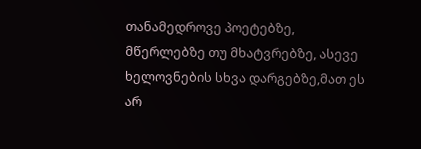თანამედროვე პოეტებზე, მწერლებზე თუ მხატვრებზე, ასევე ხელოვნების სხვა დარგებზე,მათ ეს არ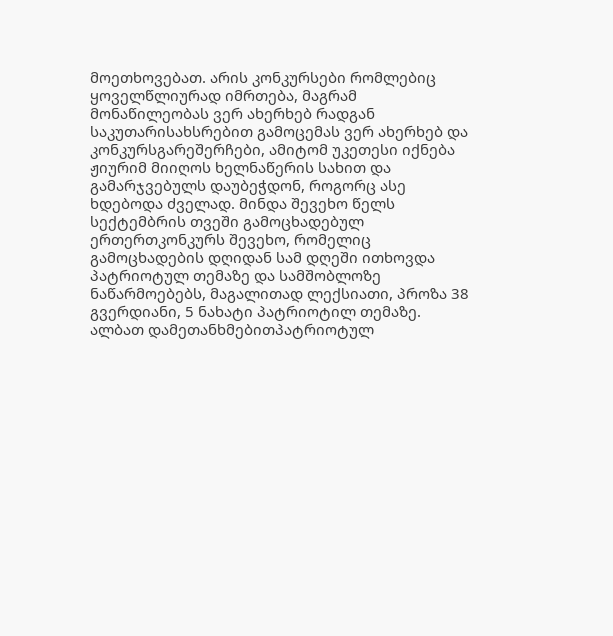მოეთხოვებათ. არის კონკურსები რომლებიც ყოველწლიურად იმრთება, მაგრამ მონაწილეობას ვერ ახერხებ რადგან საკუთარისახსრებით გამოცემას ვერ ახერხებ და კონკურსგარეშერჩები, ამიტომ უკეთესი იქნება ჟიურიმ მიიღოს ხელნაწერის სახით და გამარჯვებულს დაუბეჭდონ, როგორც ასე ხდებოდა ძველად. მინდა შევეხო წელს სექტემბრის თვეში გამოცხადებულ ერთერთკონკურს შევეხო, რომელიც გამოცხადების დღიდან სამ დღეში ითხოვდა პატრიოტულ თემაზე და სამშობლოზე ნაწარმოებებს, მაგალითად ლექსიათი, პროზა 38 გვერდიანი, 5 ნახატი პატრიოტილ თემაზე. ალბათ დამეთანხმებითპატრიოტულ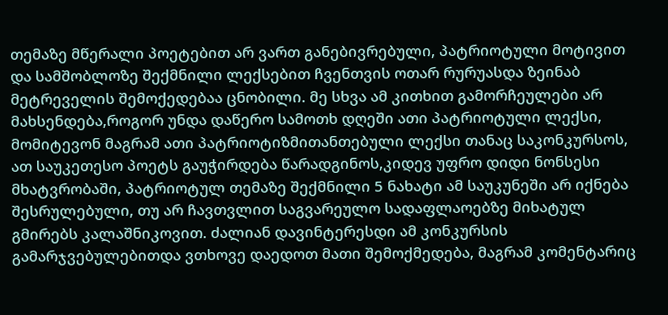თემაზე მწერალი პოეტებით არ ვართ განებივრებული, პატრიოტული მოტივით და სამშობლოზე შექმნილი ლექსებით ჩვენთვის ოთარ რურუასდა ზეინაბ მეტრეველის შემოქედებაა ცნობილი. მე სხვა ამ კითხით გამორჩეულები არ მახსენდება,როგორ უნდა დაწერო სამოთხ დღეში ათი პატრიოტული ლექსი, მომიტევონ მაგრამ ათი პატრიოტიზმითანთებული ლექსი თანაც საკონკურსოს, ათ საუკეთესო პოეტს გაუჭირდება წარადგინოს,კიდევ უფრო დიდი ნონსესი მხატვრობაში, პატრიოტულ თემაზე შექმნილი 5 ნახატი ამ საუკუნეში არ იქნება შესრულებული, თუ არ ჩავთვლით საგვარეულო სადაფლაოებზე მიხატულ გმირებს კალაშნიკოვით. ძალიან დავინტერესდი ამ კონკურსის გამარჯვებულებითდა ვთხოვე დაედოთ მათი შემოქმედება, მაგრამ კომენტარიც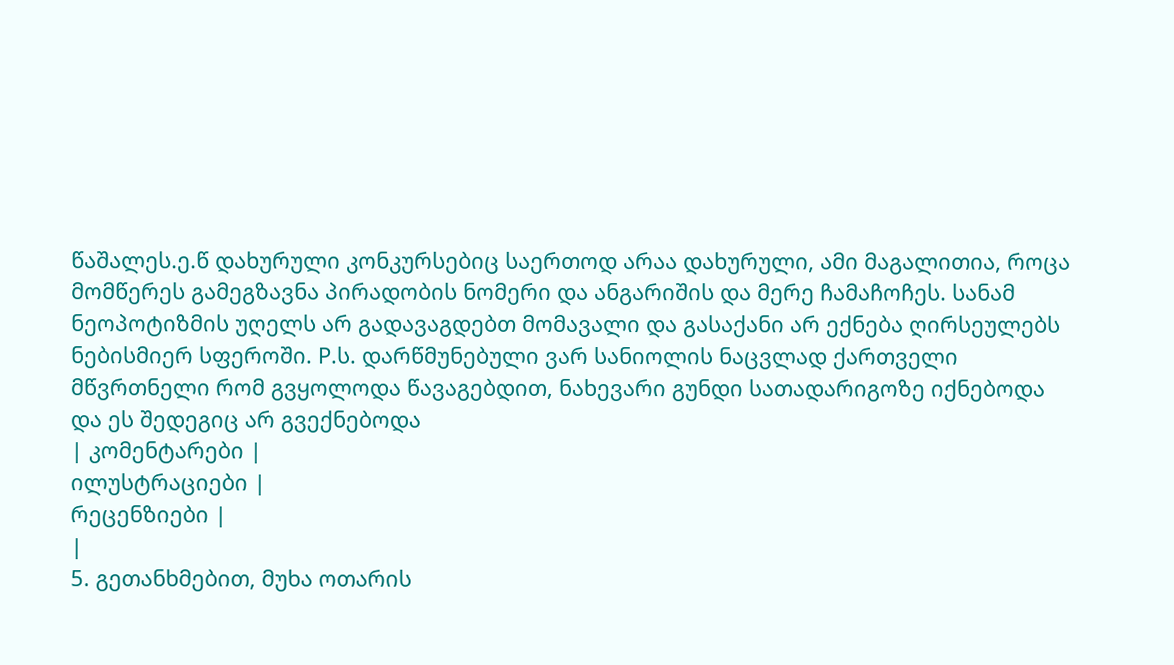წაშალეს.ე.წ დახურული კონკურსებიც საერთოდ არაა დახურული, ამი მაგალითია, როცა მომწერეს გამეგზავნა პირადობის ნომერი და ანგარიშის და მერე ჩამაჩოჩეს. სანამ ნეოპოტიზმის უღელს არ გადავაგდებთ მომავალი და გასაქანი არ ექნება ღირსეულებს ნებისმიერ სფეროში. P.ს. დარწმუნებული ვარ სანიოლის ნაცვლად ქართველი მწვრთნელი რომ გვყოლოდა წავაგებდით, ნახევარი გუნდი სათადარიგოზე იქნებოდა და ეს შედეგიც არ გვექნებოდა
| კომენტარები |
ილუსტრაციები |
რეცენზიები |
|
5. გეთანხმებით, მუხა ოთარის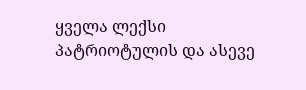ყველა ლექსი პატრიოტულის და ასევე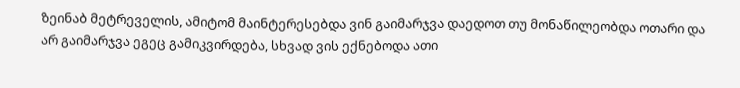ზეინაბ მეტრეველის, ამიტომ მაინტერესებდა ვინ გაიმარჯვა დაედოთ თუ მონაწილეობდა ოთარი და არ გაიმარჯვა ეგეც გამიკვირდება, სხვად ვის ექნებოდა ათი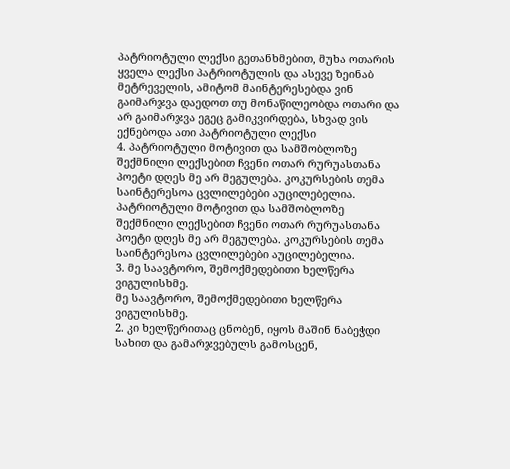პატრიოტული ლექსი გეთანხმებით, მუხა ოთარის ყველა ლექსი პატრიოტულის და ასევე ზეინაბ მეტრეველის, ამიტომ მაინტერესებდა ვინ გაიმარჯვა დაედოთ თუ მონაწილეობდა ოთარი და არ გაიმარჯვა ეგეც გამიკვირდება, სხვად ვის ექნებოდა ათი პატრიოტული ლექსი
4. პატრიოტული მოტივით და სამშობლოზე შექმნილი ლექსებით ჩვენი ოთარ რურუასთანა პოეტი დღეს მე არ მეგულება. კოკურსების თემა საინტერესოა ცვლილებები აუცილებელია. პატრიოტული მოტივით და სამშობლოზე შექმნილი ლექსებით ჩვენი ოთარ რურუასთანა პოეტი დღეს მე არ მეგულება. კოკურსების თემა საინტერესოა ცვლილებები აუცილებელია.
3. მე საავტორო, შემოქმედებითი ხელწერა ვიგულისხმე.
მე საავტორო, შემოქმედებითი ხელწერა ვიგულისხმე.
2. კი ხელწერითაც ცნობენ, იყოს მაშინ ნაბეჭდი სახით და გამარჯვებულს გამოსცენ,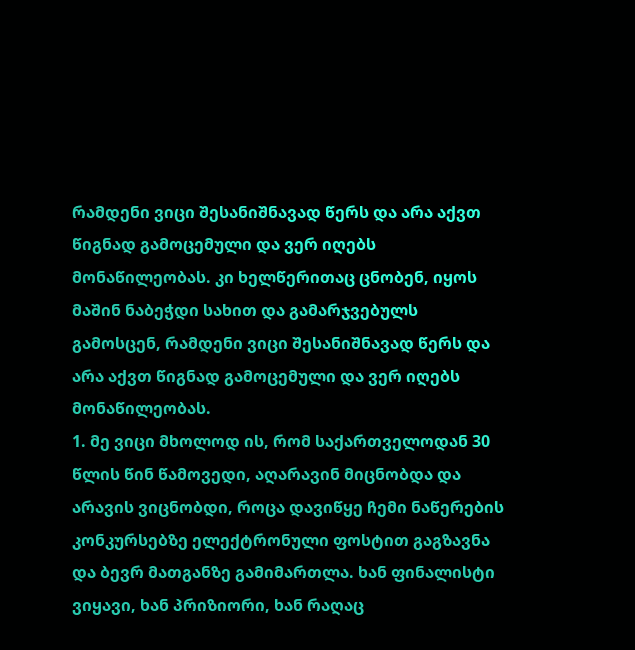რამდენი ვიცი შესანიშნავად წერს და არა აქვთ წიგნად გამოცემული და ვერ იღებს მონაწილეობას. კი ხელწერითაც ცნობენ, იყოს მაშინ ნაბეჭდი სახით და გამარჯვებულს გამოსცენ, რამდენი ვიცი შესანიშნავად წერს და არა აქვთ წიგნად გამოცემული და ვერ იღებს მონაწილეობას.
1. მე ვიცი მხოლოდ ის, რომ საქართველოდან 30 წლის წინ წამოვედი, აღარავინ მიცნობდა და არავის ვიცნობდი, როცა დავიწყე ჩემი ნაწერების კონკურსებზე ელექტრონული ფოსტით გაგზავნა და ბევრ მათგანზე გამიმართლა. ხან ფინალისტი ვიყავი, ხან პრიზიორი, ხან რაღაც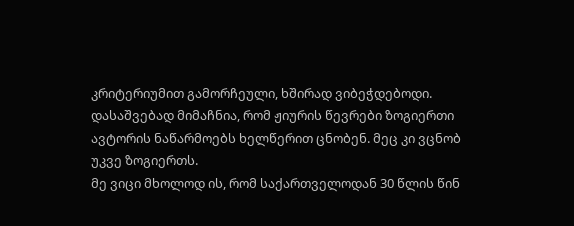კრიტერიუმით გამორჩეული, ხშირად ვიბეჭდებოდი. დასაშვებად მიმაჩნია, რომ ჟიურის წევრები ზოგიერთი ავტორის ნაწარმოებს ხელწერით ცნობენ. მეც კი ვცნობ უკვე ზოგიერთს.
მე ვიცი მხოლოდ ის, რომ საქართველოდან 30 წლის წინ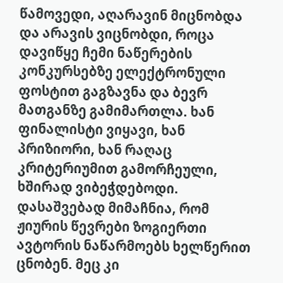წამოვედი, აღარავინ მიცნობდა და არავის ვიცნობდი, როცა დავიწყე ჩემი ნაწერების კონკურსებზე ელექტრონული ფოსტით გაგზავნა და ბევრ მათგანზე გამიმართლა. ხან ფინალისტი ვიყავი, ხან პრიზიორი, ხან რაღაც კრიტერიუმით გამორჩეული, ხშირად ვიბეჭდებოდი. დასაშვებად მიმაჩნია, რომ ჟიურის წევრები ზოგიერთი ავტორის ნაწარმოებს ხელწერით ცნობენ. მეც კი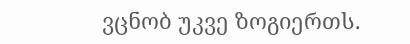ვცნობ უკვე ზოგიერთს.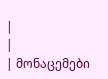|
|
| მონაცემები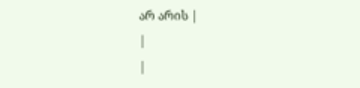არ არის |
|
|